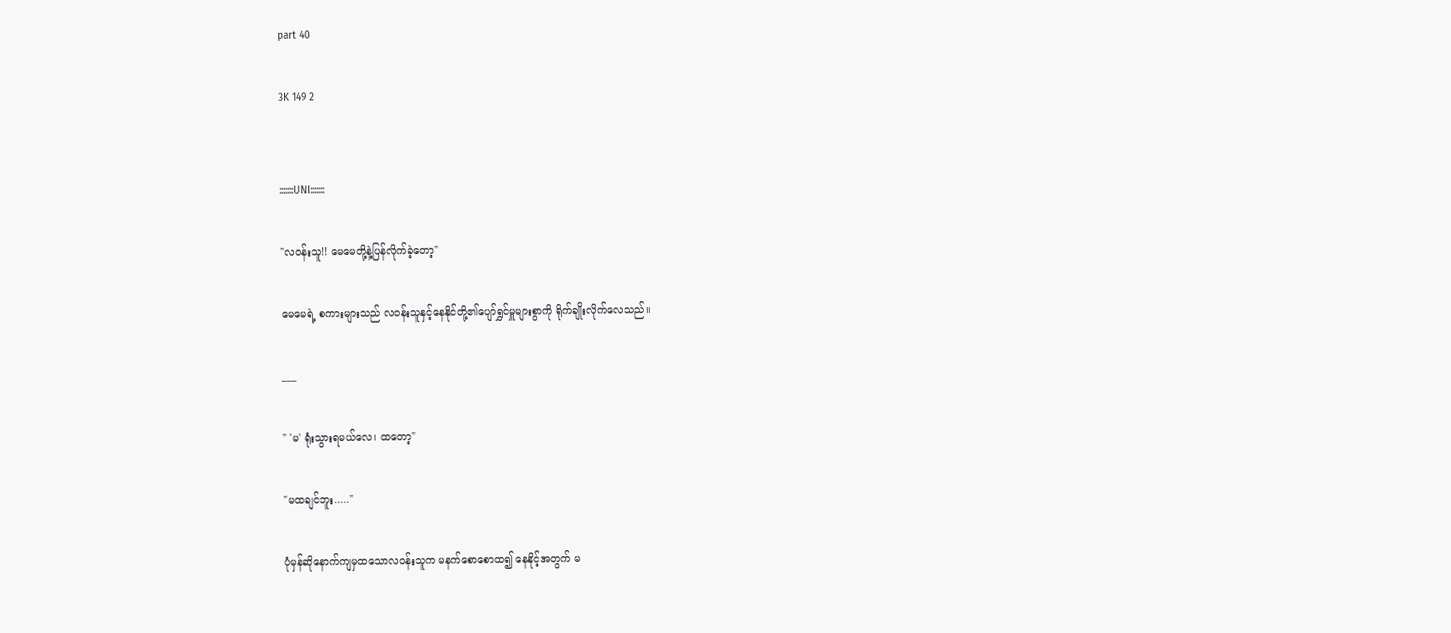part 40

3K 149 2


:::::::UNI:::::::

"လဝန်းသူ!! မေမေတို့နဲ့ပြန်လိုက်ခဲ့တော့"

မေမေရဲ့ စကားများသည် လဝန်းသူနှင့်နေနိုင်တို့၏ပျော်ရွှင်မှူများစွာကို ရိုက်ချိုးလိုက်လေသည်။

___

" 'မ' ရုံးသွားရမယ်လေ၊ ထတော့"

"မထချင်ဘူး....."

ပုံမှန်ဆိုနောက်ကျမှထသောလဝန်းသူက မနက်စောစောထ၍ နေနိုင့်အတွက် မ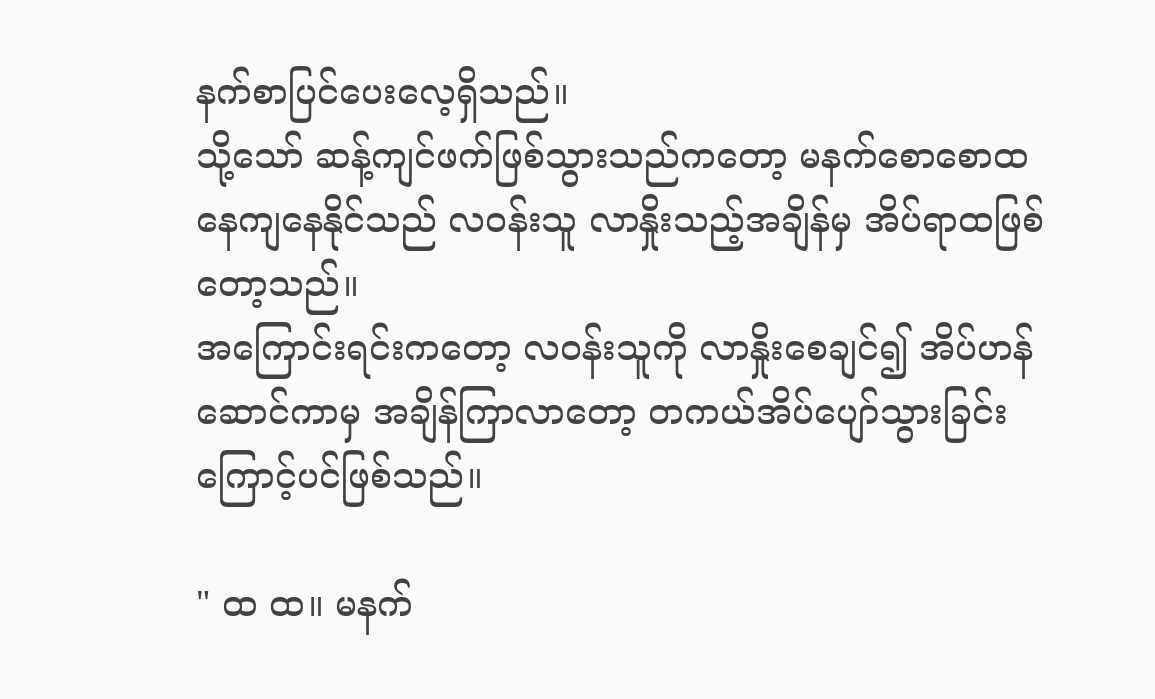နက်စာပြင်ပေးလေ့ရှိသည်။
သို့သော် ဆန့်ကျင်ဖက်ဖြစ်သွားသည်ကတော့ မနက်စောစောထနေကျနေနိုင်သည် လဝန်းသူ လာနှိုးသည့်အချိန်မှ အိပ်ရာထဖြစ်တော့သည်။
အကြောင်းရင်းကတော့ လဝန်းသူကို လာနှိုးစေချင်၍ အိပ်ဟန်ဆောင်ကာမှ အချိန်ကြာလာတော့ တကယ်အိပ်ပျော်သွားခြင်းကြောင့်ပင်ဖြစ်သည်။

" ထ ထ။ မနက်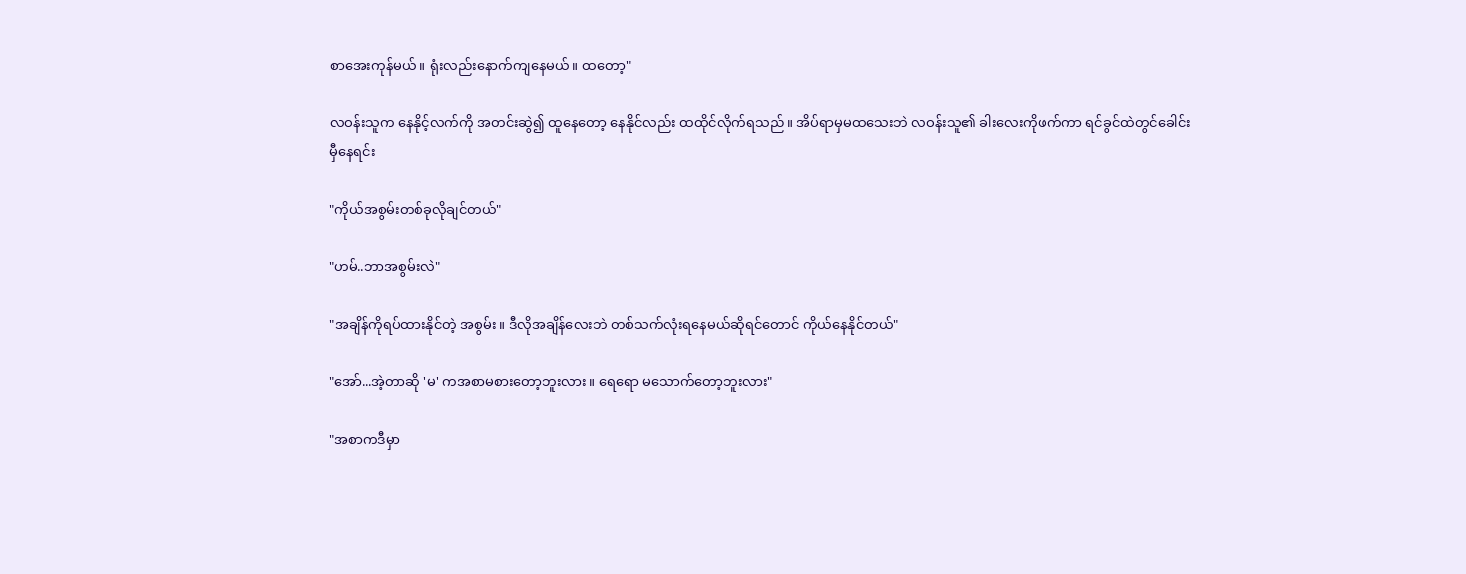စာအေးကုန်မယ်။ ရုံးလည်းနောက်ကျနေမယ်။ ထတော့"

လဝန်းသူက နေနိုင့်လက်ကို အတင်းဆွဲ၍ ထူနေတော့ နေနိုင်လည်း ထထိုင်လိုက်ရသည်။ အိပ်ရာမှမထသေးဘဲ လဝန်းသူ၏ ခါးလေးကိုဖက်ကာ ရင်ခွင်ထဲတွင်ခေါင်းမှီနေရင်း

"ကိုယ်အစွမ်းတစ်ခုလိုချင်တယ်"

"ဟမ်..ဘာအစွမ်းလဲ"

"အချိန်ကိုရပ်ထားနိုင်တဲ့ အစွမ်း။ ဒီလိုအချိန်လေးဘဲ တစ်သက်လုံးရနေမယ်ဆိုရင်တောင် ကိုယ်နေနိုင်တယ်"

"အော်...အဲ့တာဆို 'မ' ကအစာမစားတော့ဘူးလား။ ရေရော မသောက်တော့ဘူးလား"

"အစာကဒီမှာ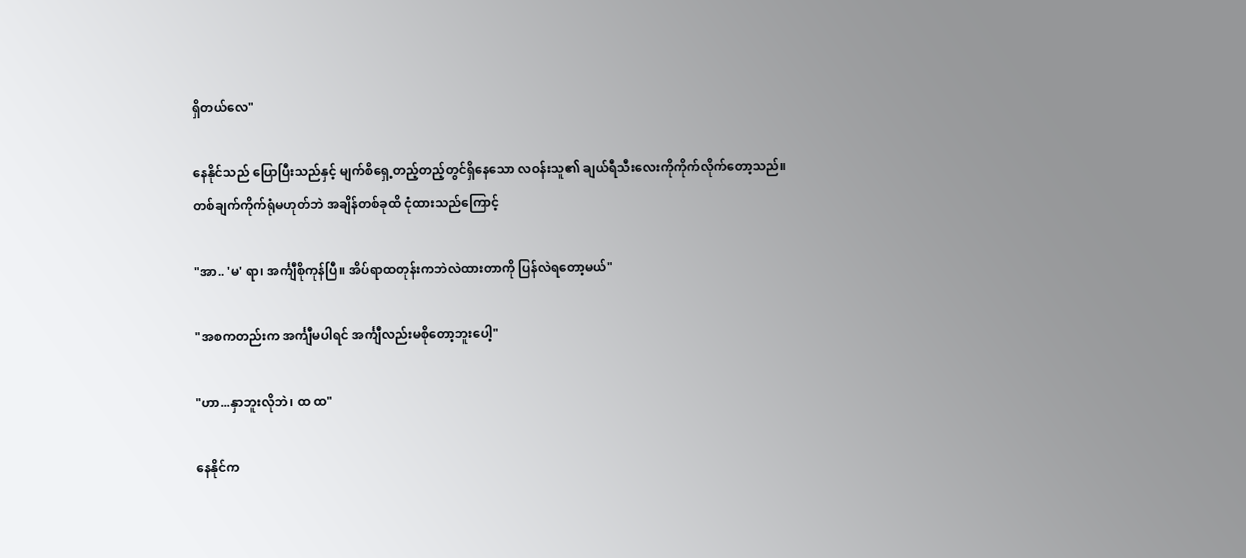ရှိတယ်လေ"

နေနိုင်သည် ပြောပြီးသည်နှင့် မျက်စိရှေ့တည့်တည့်တွင်ရှိနေသော လဝန်းသူ၏ ချယ်ရီသီးလေးကိုကိုက်လိုက်တော့သည်။
တစ်ချက်ကိုက်ရုံမဟုတ်ဘဲ အချိန်တစ်ခုထိ ငုံထားသည်ကြောင့်

"အာ.. 'မ' ရာ၊ အင်္ကျီစိုကုန်ပြီ။ အိပ်ရာထတုန်းကဘဲလဲထားတာကို ပြန်လဲရတော့မယ်"

"အစကတည်းက အင်္ကျီမပါရင် အင်္ကျီလည်းမစိုတော့ဘူးပေါ့"

"ဟာ...နှာဘူးလိုဘဲ၊ ထ ထ"

နေနိုင်က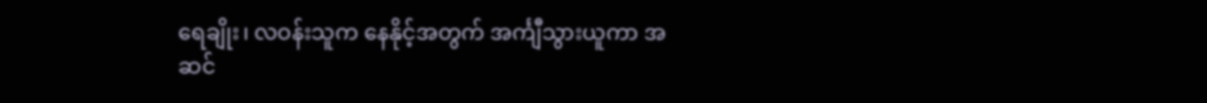ရေချိုး၊ လဝန်းသူက နေနိုင့်အတွက် အင်္ကျီသွားယူကာ အဆင်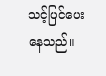သင့်ပြင်ပေးနေသည်။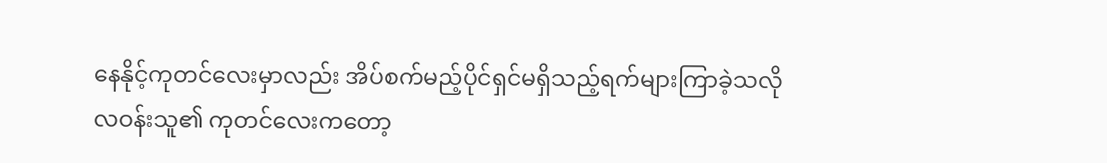နေနိုင့်ကုတင်လေးမှာလည်း အိပ်စက်မည့်ပိုင်ရှင်မရှိသည့်ရက်များကြာခဲ့သလို
လဝန်းသူ၏ ကုတင်လေးကတော့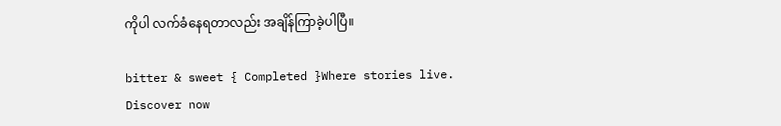ကိုပါ လက်ခံနေရတာလည်း အချိန်ကြာခဲ့ပါပြီ။

bitter & sweet { Completed }Where stories live. Discover now